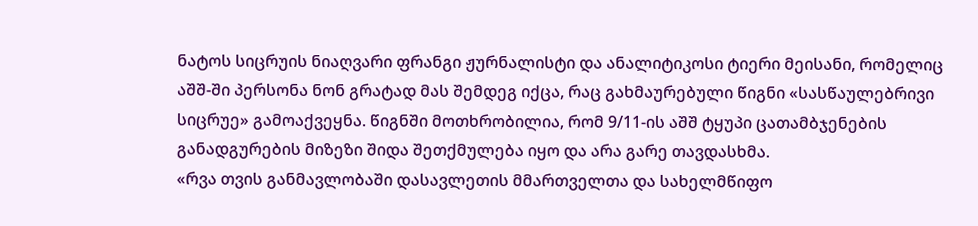ნატოს სიცრუის ნიაღვარი ფრანგი ჟურნალისტი და ანალიტიკოსი ტიერი მეისანი, რომელიც აშშ-ში პერსონა ნონ გრატად მას შემდეგ იქცა, რაც გახმაურებული წიგნი «სასწაულებრივი სიცრუე» გამოაქვეყნა. წიგნში მოთხრობილია, რომ 9/11-ის აშშ ტყუპი ცათამბჯენების განადგურების მიზეზი შიდა შეთქმულება იყო და არა გარე თავდასხმა.
«რვა თვის განმავლობაში დასავლეთის მმართველთა და სახელმწიფო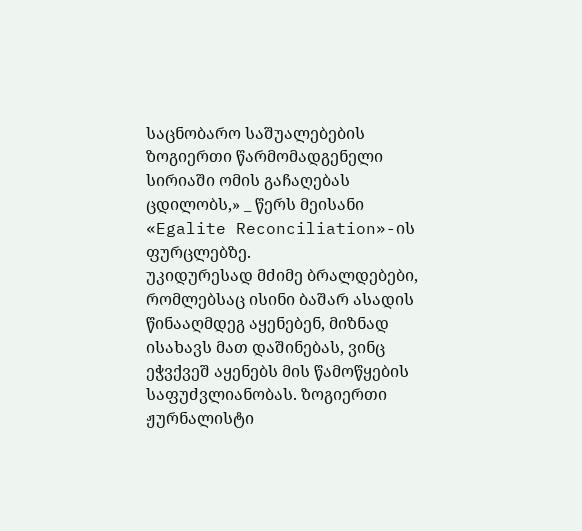საცნობარო საშუალებების ზოგიერთი წარმომადგენელი სირიაში ომის გაჩაღებას ცდილობს,» _ წერს მეისანი «Egalite Reconciliation»-ის ფურცლებზე.
უკიდურესად მძიმე ბრალდებები, რომლებსაც ისინი ბაშარ ასადის წინააღმდეგ აყენებენ, მიზნად ისახავს მათ დაშინებას, ვინც ეჭვქვეშ აყენებს მის წამოწყების საფუძვლიანობას. ზოგიერთი ჟურნალისტი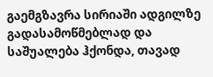გაემგზავრა სირიაში ადგილზე გადასამოწმებლად და საშუალება ჰქონდა, თავად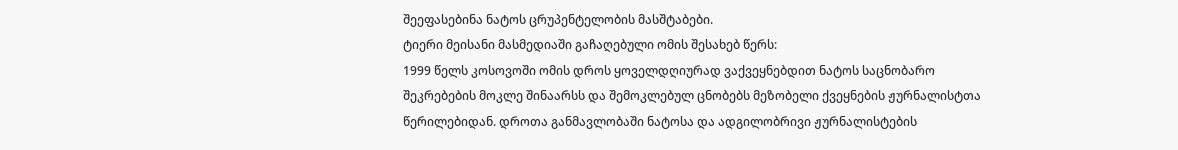შეეფასებინა ნატოს ცრუპენტელობის მასშტაბები.
ტიერი მეისანი მასმედიაში გაჩაღებული ომის შესახებ წერს:
1999 წელს კოსოვოში ომის დროს ყოველდღიურად ვაქვეყნებდით ნატოს საცნობარო შეკრებების მოკლე შინაარსს და შემოკლებულ ცნობებს მეზობელი ქვეყნების ჟურნალისტთა წერილებიდან. დროთა განმავლობაში ნატოსა და ადგილობრივი ჟურნალისტების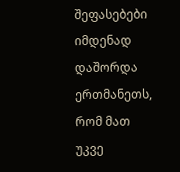შეფასებები იმდენად დაშორდა ერთმანეთს, რომ მათ უკვე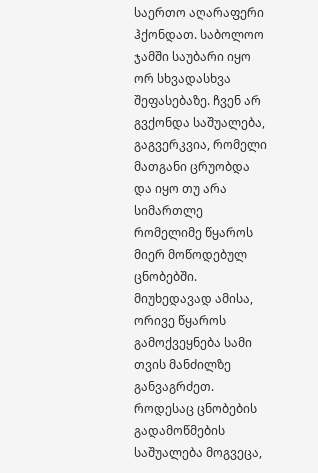საერთო აღარაფერი ჰქონდათ. საბოლოო ჯამში საუბარი იყო ორ სხვადასხვა შეფასებაზე. ჩვენ არ გვქონდა საშუალება, გაგვერკვია, რომელი მათგანი ცრუობდა და იყო თუ არა სიმართლე რომელიმე წყაროს მიერ მოწოდებულ ცნობებში. მიუხედავად ამისა, ორივე წყაროს გამოქვეყნება სამი თვის მანძილზე განვაგრძეთ. როდესაც ცნობების გადამოწმების საშუალება მოგვეცა,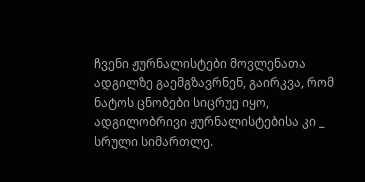ჩვენი ჟურნალისტები მოვლენათა ადგილზე გაემგზავრნენ, გაირკვა, რომ ნატოს ცნობები სიცრუე იყო, ადგილობრივი ჟურნალისტებისა კი _ სრული სიმართლე.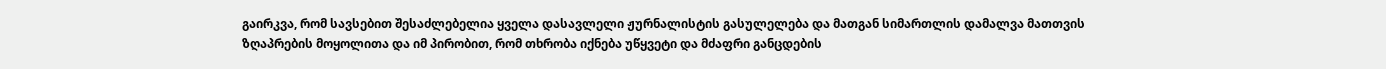გაირკვა, რომ სავსებით შესაძლებელია ყველა დასავლელი ჟურნალისტის გასულელება და მათგან სიმართლის დამალვა მათთვის ზღაპრების მოყოლითა და იმ პირობით, რომ თხრობა იქნება უწყვეტი და მძაფრი განცდების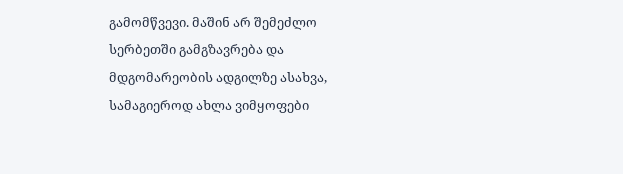გამომწვევი. მაშინ არ შემეძლო სერბეთში გამგზავრება და მდგომარეობის ადგილზე ასახვა, სამაგიეროდ ახლა ვიმყოფები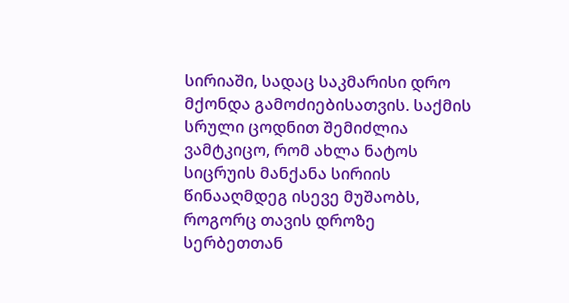სირიაში, სადაც საკმარისი დრო მქონდა გამოძიებისათვის. საქმის სრული ცოდნით შემიძლია ვამტკიცო, რომ ახლა ნატოს სიცრუის მანქანა სირიის წინააღმდეგ ისევე მუშაობს, როგორც თავის დროზე სერბეთთან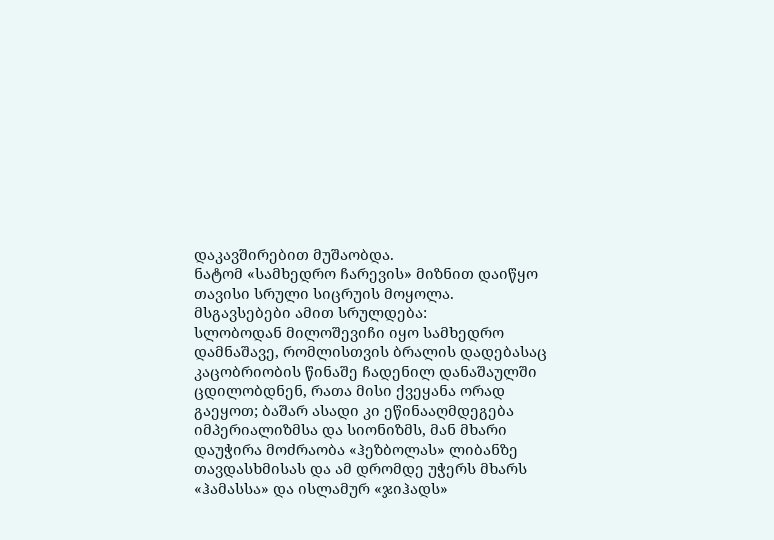დაკავშირებით მუშაობდა.
ნატომ «სამხედრო ჩარევის» მიზნით დაიწყო თავისი სრული სიცრუის მოყოლა. მსგავსებები ამით სრულდება:
სლობოდან მილოშევიჩი იყო სამხედრო დამნაშავე, რომლისთვის ბრალის დადებასაც კაცობრიობის წინაშე ჩადენილ დანაშაულში ცდილობდნენ, რათა მისი ქვეყანა ორად გაეყოთ; ბაშარ ასადი კი ეწინააღმდეგება იმპერიალიზმსა და სიონიზმს, მან მხარი დაუჭირა მოძრაობა «ჰეზბოლას» ლიბანზე თავდასხმისას და ამ დრომდე უჭერს მხარს «ჰამასსა» და ისლამურ «ჯიჰადს»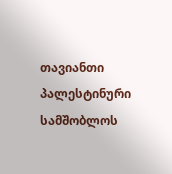თავიანთი პალესტინური სამშობლოს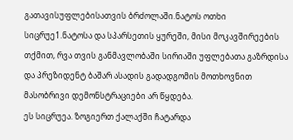გათავისუფლებისათვის ბრძოლაში.ნატოს ოთხი სიცრუე1.ნატოსა და სპარსეთის ყურეში, მისი მოკავშირეების თქმით, რვა თვის განმავლობაში სირიაში უფლებათა გაზრდისა და პრეზიდენტ ბაშარ ასადის გადადგომის მოთხოვნით მასობრივი დემონსტრაციები არ წყდება.
ეს სიცრუეა. ზოგიერთ ქალაქში ჩატარდა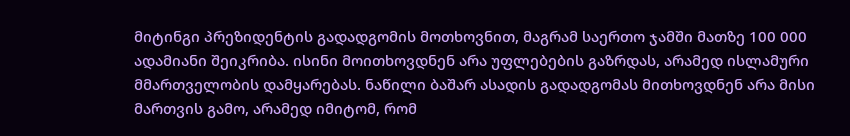მიტინგი პრეზიდენტის გადადგომის მოთხოვნით, მაგრამ საერთო ჯამში მათზე 100 000 ადამიანი შეიკრიბა. ისინი მოითხოვდნენ არა უფლებების გაზრდას, არამედ ისლამური მმართველობის დამყარებას. ნაწილი ბაშარ ასადის გადადგომას მითხოვდნენ არა მისი მართვის გამო, არამედ იმიტომ, რომ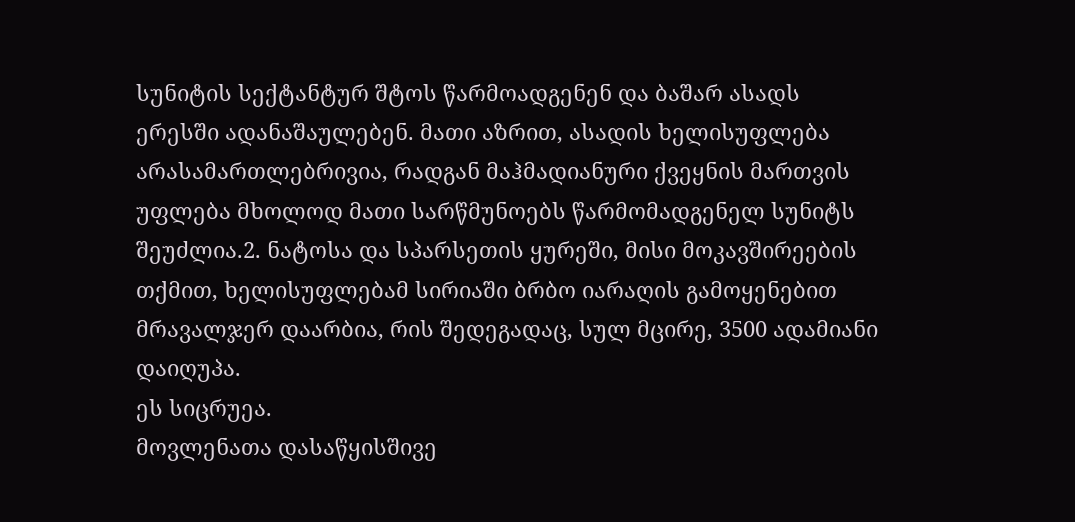სუნიტის სექტანტურ შტოს წარმოადგენენ და ბაშარ ასადს ერესში ადანაშაულებენ. მათი აზრით, ასადის ხელისუფლება არასამართლებრივია, რადგან მაჰმადიანური ქვეყნის მართვის უფლება მხოლოდ მათი სარწმუნოებს წარმომადგენელ სუნიტს შეუძლია.2. ნატოსა და სპარსეთის ყურეში, მისი მოკავშირეების თქმით, ხელისუფლებამ სირიაში ბრბო იარაღის გამოყენებით მრავალჯერ დაარბია, რის შედეგადაც, სულ მცირე, 3500 ადამიანი დაიღუპა.
ეს სიცრუეა.
მოვლენათა დასაწყისშივე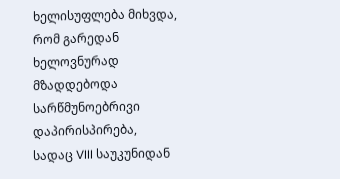ხელისუფლება მიხვდა, რომ გარედან ხელოვნურად მზადდებოდა სარწმუნოებრივი დაპირისპირება, სადაც VIII საუკუნიდან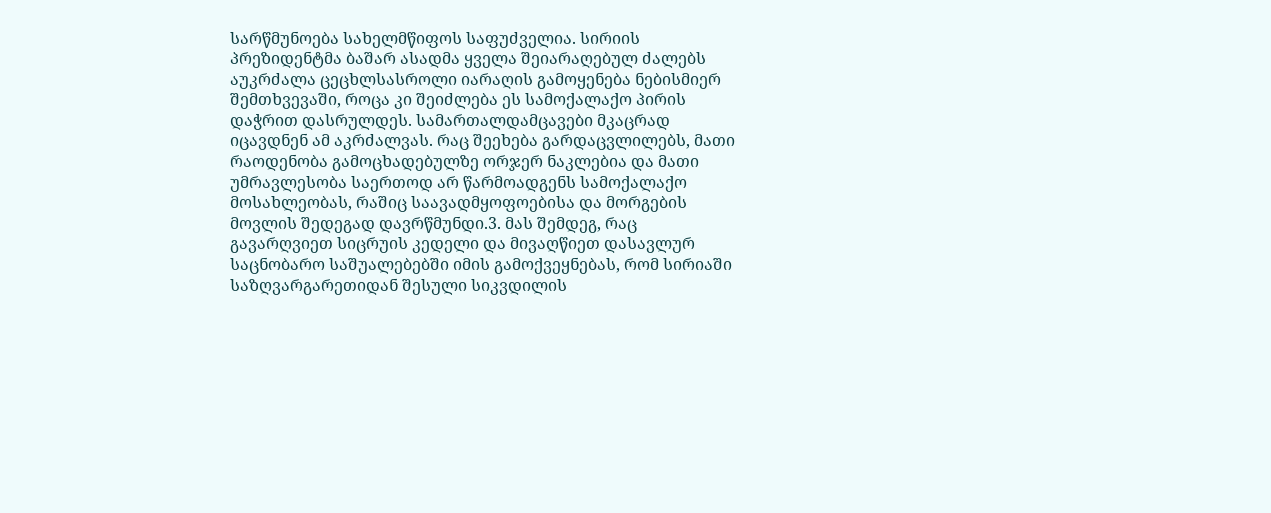სარწმუნოება სახელმწიფოს საფუძველია. სირიის პრეზიდენტმა ბაშარ ასადმა ყველა შეიარაღებულ ძალებს აუკრძალა ცეცხლსასროლი იარაღის გამოყენება ნებისმიერ შემთხვევაში, როცა კი შეიძლება ეს სამოქალაქო პირის დაჭრით დასრულდეს. სამართალდამცავები მკაცრად იცავდნენ ამ აკრძალვას. რაც შეეხება გარდაცვლილებს, მათი რაოდენობა გამოცხადებულზე ორჯერ ნაკლებია და მათი უმრავლესობა საერთოდ არ წარმოადგენს სამოქალაქო მოსახლეობას, რაშიც საავადმყოფოებისა და მორგების მოვლის შედეგად დავრწმუნდი.3. მას შემდეგ, რაც გავარღვიეთ სიცრუის კედელი და მივაღწიეთ დასავლურ საცნობარო საშუალებებში იმის გამოქვეყნებას, რომ სირიაში საზღვარგარეთიდან შესული სიკვდილის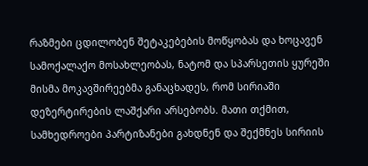რაზმები ცდილობენ შეტაკებების მოწყობას და ხოცავენ სამოქალაქო მოსახლეობას, ნატომ და სპარსეთის ყურეში მისმა მოკავშირეებმა განაცხადეს, რომ სირიაში დეზერტირების ლაშქარი არსებობს. მათი თქმით, სამხედროები პარტიზანები გახდნენ და შექმნეს სირიის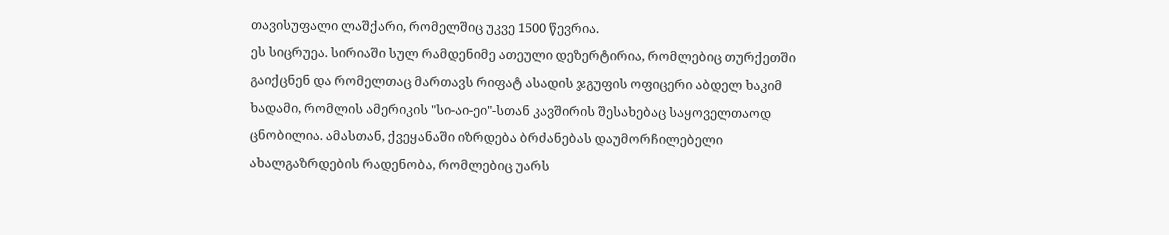თავისუფალი ლაშქარი, რომელშიც უკვე 1500 წევრია.
ეს სიცრუეა. სირიაში სულ რამდენიმე ათეული დეზერტირია, რომლებიც თურქეთში გაიქცნენ და რომელთაც მართავს რიფატ ასადის ჯგუფის ოფიცერი აბდელ ხაკიმ ხადამი, რომლის ამერიკის "სი-აი-ეი"-სთან კავშირის შესახებაც საყოველთაოდ ცნობილია. ამასთან, ქვეყანაში იზრდება ბრძანებას დაუმორჩილებელი ახალგაზრდების რადენობა, რომლებიც უარს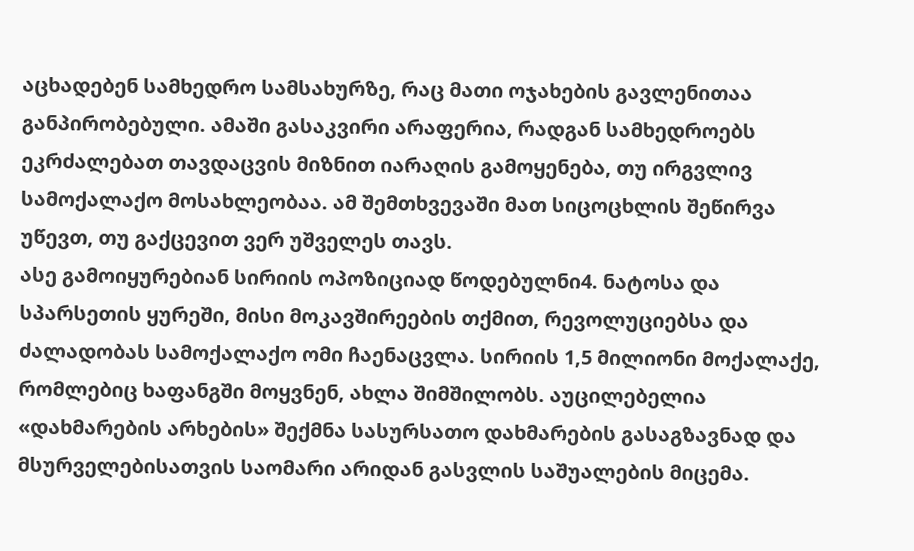აცხადებენ სამხედრო სამსახურზე, რაც მათი ოჯახების გავლენითაა განპირობებული. ამაში გასაკვირი არაფერია, რადგან სამხედროებს ეკრძალებათ თავდაცვის მიზნით იარაღის გამოყენება, თუ ირგვლივ სამოქალაქო მოსახლეობაა. ამ შემთხვევაში მათ სიცოცხლის შეწირვა უწევთ, თუ გაქცევით ვერ უშველეს თავს.
ასე გამოიყურებიან სირიის ოპოზიციად წოდებულნი4. ნატოსა და სპარსეთის ყურეში, მისი მოკავშირეების თქმით, რევოლუციებსა და ძალადობას სამოქალაქო ომი ჩაენაცვლა. სირიის 1,5 მილიონი მოქალაქე, რომლებიც ხაფანგში მოყვნენ, ახლა შიმშილობს. აუცილებელია «დახმარების არხების» შექმნა სასურსათო დახმარების გასაგზავნად და მსურველებისათვის საომარი არიდან გასვლის საშუალების მიცემა.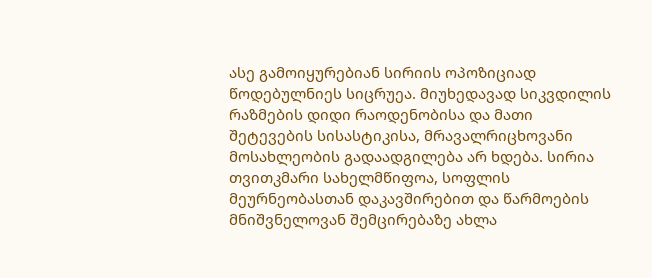ასე გამოიყურებიან სირიის ოპოზიციად წოდებულნიეს სიცრუეა. მიუხედავად სიკვდილის რაზმების დიდი რაოდენობისა და მათი შეტევების სისასტიკისა, მრავალრიცხოვანი მოსახლეობის გადაადგილება არ ხდება. სირია თვითკმარი სახელმწიფოა, სოფლის მეურნეობასთან დაკავშირებით და წარმოების მნიშვნელოვან შემცირებაზე ახლა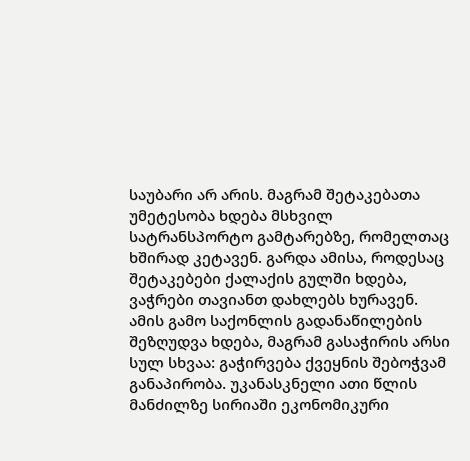საუბარი არ არის. მაგრამ შეტაკებათა უმეტესობა ხდება მსხვილ სატრანსპორტო გამტარებზე, რომელთაც ხშირად კეტავენ. გარდა ამისა, როდესაც შეტაკებები ქალაქის გულში ხდება, ვაჭრები თავიანთ დახლებს ხურავენ. ამის გამო საქონლის გადანაწილების შეზღუდვა ხდება, მაგრამ გასაჭირის არსი სულ სხვაა: გაჭირვება ქვეყნის შებოჭვამ განაპირობა. უკანასკნელი ათი წლის მანძილზე სირიაში ეკონომიკური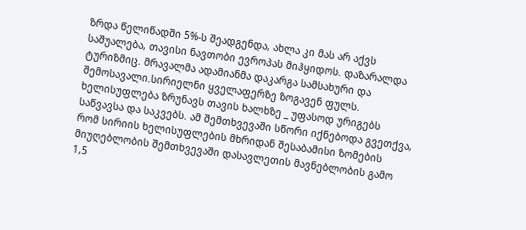ზრდა წელიწადში 5%-ს შეადგენდა, ახლა კი მას არ აქვს საშუალება, თავისი ნავთობი ევროპას მიჰყიდოს. დაზარალდა ტურიზმიც. მრავალმა ადამიანმა დაკარგა სამსახური და შემოსავალი.სირიელნი ყველაფერზე ზოგავენ ფულს. ხელისუფლება ზრუნავს თავის ხალხზე _ უფასოდ ურიგებს საწვავსა და საკვებს. ამ შემთხვევაში სწორი იქნებოდა გვეთქვა, რომ სირიის ხელისუფლების მხრიდან შესაბამისი ზომების მიუღებლობის შემთხვევაში დასავლეთის მავნებლობის გამო 1,5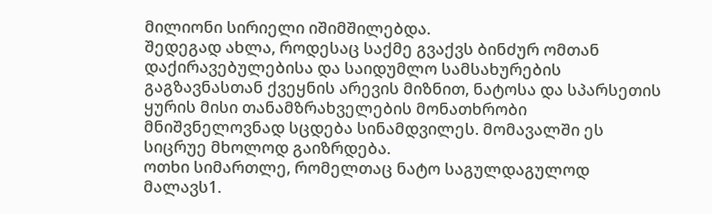მილიონი სირიელი იშიმშილებდა.
შედეგად ახლა, როდესაც საქმე გვაქვს ბინძურ ომთან დაქირავებულებისა და საიდუმლო სამსახურების გაგზავნასთან ქვეყნის არევის მიზნით, ნატოსა და სპარსეთის ყურის მისი თანამზრახველების მონათხრობი მნიშვნელოვნად სცდება სინამდვილეს. მომავალში ეს სიცრუე მხოლოდ გაიზრდება.
ოთხი სიმართლე, რომელთაც ნატო საგულდაგულოდ მალავს1.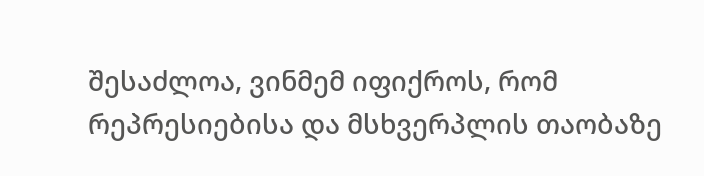შესაძლოა, ვინმემ იფიქროს, რომ რეპრესიებისა და მსხვერპლის თაობაზე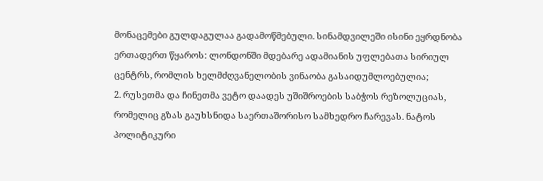მონაცემები გულდაგულაა გადამოწმებული. სინამდვილეში ისინი ეყრდნობა ერთადერთ წყაროს: ლონდონში მდებარე ადამიანის უფლებათა სირიულ ცენტრს, რომლის ხელმძღვანელობის ვინაობა გასაიდუმლოებულია;
2. რუსეთმა და ჩინეთმა ვეტო დაადეს უშიშროების საბჭოს რეზოლუციას, რომელიც გზას გაუხსნიდა საერთაშორისო სამხედრო ჩარევას. ნატოს პოლიტიკური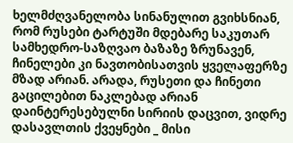ხელმძღვანელობა სინანულით გვიხსნიან, რომ რუსები ტარტუში მდებარე საკუთარ სამხედრო-საზღვაო ბაზაზე ზრუნავენ, ჩინელები კი ნავთობისათვის ყველაფერზე მზად არიან. არადა, რუსეთი და ჩინეთი გაცილებით ნაკლებად არიან დაინტერესებულნი სირიის დაცვით, ვიდრე დასავლთის ქვეყნები _ მისი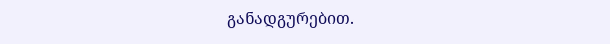განადგურებით.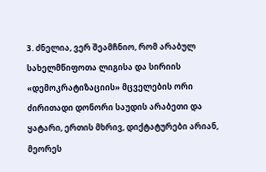3. ძნელია, ვერ შეამჩნიო, რომ არაბულ სახელმწიფოთა ლიგისა და სირიის «დემოკრატიზაციის» მცველების ორი ძირითადი დონორი საუდის არაბეთი და ყატარი, ერთის მხრივ, დიქტატურები არიან, მეორეს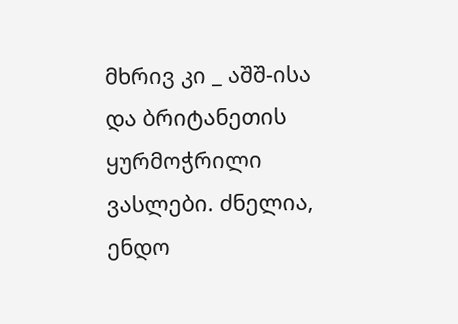მხრივ კი _ აშშ-ისა და ბრიტანეთის ყურმოჭრილი ვასლები. ძნელია, ენდო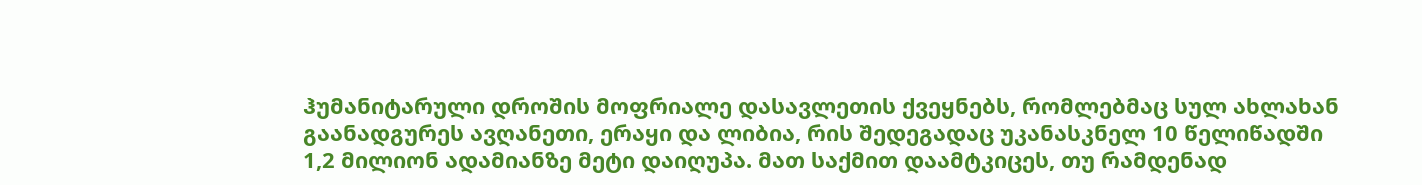ჰუმანიტარული დროშის მოფრიალე დასავლეთის ქვეყნებს, რომლებმაც სულ ახლახან გაანადგურეს ავღანეთი, ერაყი და ლიბია, რის შედეგადაც უკანასკნელ 10 წელიწადში 1,2 მილიონ ადამიანზე მეტი დაიღუპა. მათ საქმით დაამტკიცეს, თუ რამდენად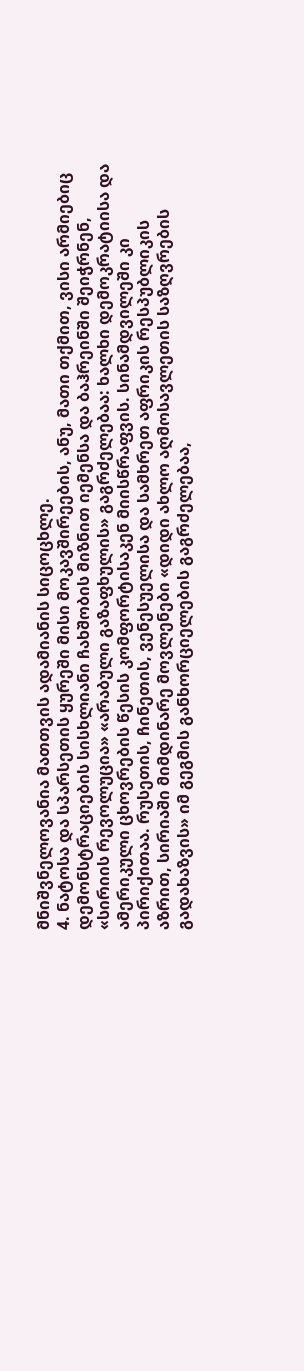მნიშვნელოვანია მათთვის ადამიანის სიცოცხლე.
4. ნატოსა და სპარსეთის ყურეში მისი მოკავშირეების, ანუ, მათი თქმით, ვისი არმიებიც დემონსტრაციების სისხლიანი ჩახშობის მიზნით იემენსა და ბაჰრეინში შეიჭრნენ, «სირიის რევოლუცია» «არაბული გაზაფხულის» გაგრძელებაა: ხალხი დემოკრატიისა და ამერიკული ცხოვრების წესის კომფორტისაკენ მიისწრაფვის. სინამდვილეში კი პირიქითაა. რუსეთის, ჩინეთის, ვენესუელისა და სამხრეთ აფრიკის რესპუბლიკის აზრით, სირიაში მიმდინარე მოვლენები «დიდი ახლო აღმოსავლეთის საზღვრების გადახაზვის» იმ გეგმის განხორციელების გაგრძელებაა,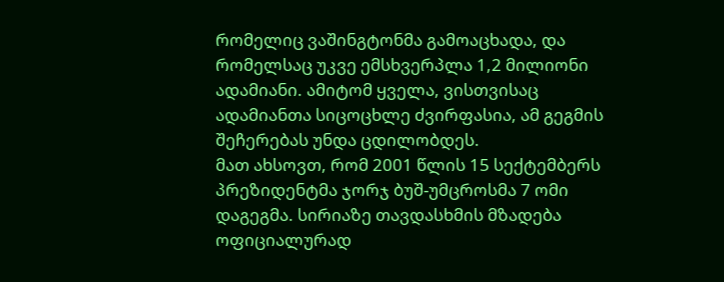რომელიც ვაშინგტონმა გამოაცხადა, და რომელსაც უკვე ემსხვერპლა 1,2 მილიონი ადამიანი. ამიტომ ყველა, ვისთვისაც ადამიანთა სიცოცხლე ძვირფასია, ამ გეგმის შეჩერებას უნდა ცდილობდეს.
მათ ახსოვთ, რომ 2001 წლის 15 სექტემბერს პრეზიდენტმა ჯორჯ ბუშ-უმცროსმა 7 ომი დაგეგმა. სირიაზე თავდასხმის მზადება ოფიციალურად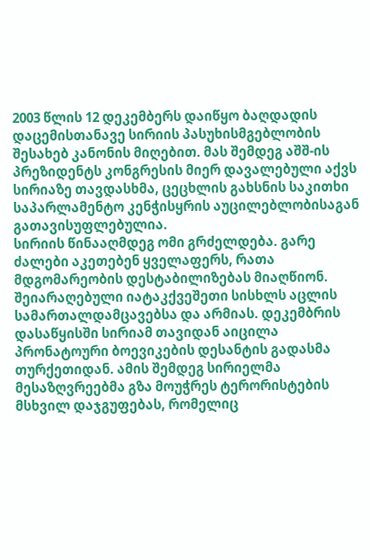2003 წლის 12 დეკემბერს დაიწყო ბაღდადის დაცემისთანავე სირიის პასუხისმგებლობის შესახებ კანონის მიღებით. მას შემდეგ აშშ-ის პრეზიდენტს კონგრესის მიერ დავალებული აქვს სირიაზე თავდასხმა, ცეცხლის გახსნის საკითხი საპარლამენტო კენჭისყრის აუცილებლობისაგან გათავისუფლებულია.
სირიის წინააღმდეგ ომი გრძელდება. გარე ძალები აკეთებენ ყველაფერს, რათა მდგომარეობის დესტაბილიზებას მიაღწიონ. შეიარაღებული იატაკქვეშეთი სისხლს აცლის სამართალდამცავებსა და არმიას. დეკემბრის დასაწყისში სირიამ თავიდან აიცილა პრონატოური ბოევიკების დესანტის გადასმა თურქეთიდან. ამის შემდეგ სირიელმა მესაზღვრეებმა გზა მოუჭრეს ტერორისტების მსხვილ დაჯგუფებას, რომელიც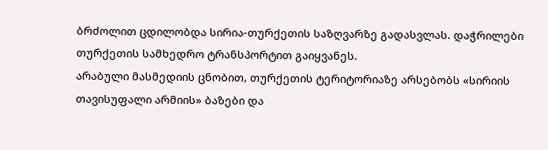ბრძოლით ცდილობდა სირია-თურქეთის საზღვარზე გადასვლას. დაჭრილები თურქეთის სამხედრო ტრანსპორტით გაიყვანეს.
არაბული მასმედიის ცნობით, თურქეთის ტერიტორიაზე არსებობს «სირიის თავისუფალი არმიის» ბაზები და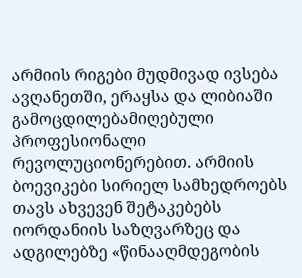არმიის რიგები მუდმივად ივსება ავღანეთში, ერაყსა და ლიბიაში გამოცდილებამიღებული პროფესიონალი რევოლუციონერებით. არმიის ბოევიკები სირიელ სამხედროებს თავს ახვევენ შეტაკებებს იორდანიის საზღვარზეც და ადგილებზე «წინააღმდეგობის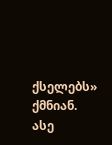ქსელებს» ქმნიან.
ასე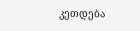კეთდება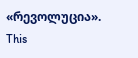«რევოლუცია».
This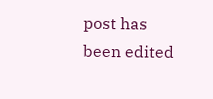post has been edited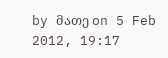by მათე on 5 Feb 2012, 19:17